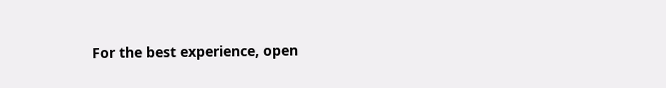For the best experience, open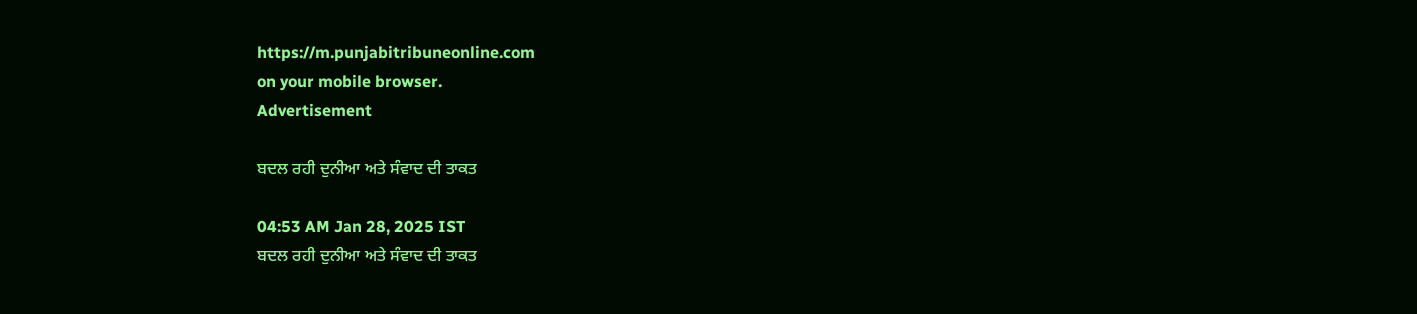https://m.punjabitribuneonline.com
on your mobile browser.
Advertisement

ਬਦਲ ਰਹੀ ਦੁਨੀਆ ਅਤੇ ਸੰਵਾਦ ਦੀ ਤਾਕਤ

04:53 AM Jan 28, 2025 IST
ਬਦਲ ਰਹੀ ਦੁਨੀਆ ਅਤੇ ਸੰਵਾਦ ਦੀ ਤਾਕਤ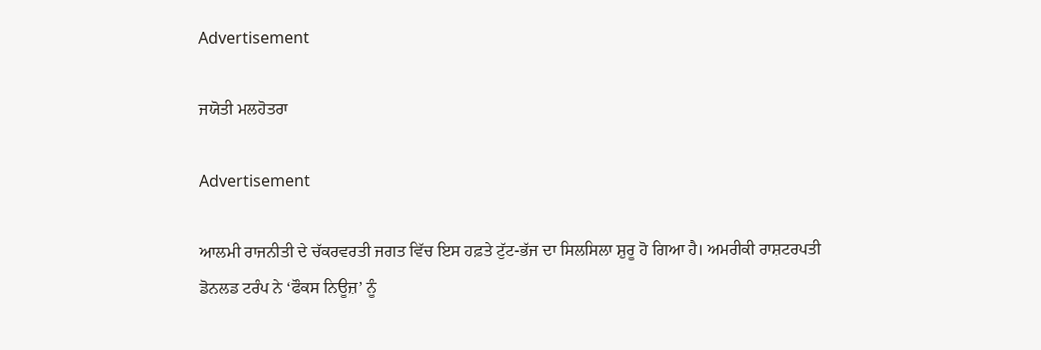Advertisement

ਜਯੋਤੀ ਮਲਹੋਤਰਾ

Advertisement

ਆਲਮੀ ਰਾਜਨੀਤੀ ਦੇ ਚੱਕਰਵਰਤੀ ਜਗਤ ਵਿੱਚ ਇਸ ਹਫ਼ਤੇ ਟੁੱਟ-ਭੱਜ ਦਾ ਸਿਲਸਿਲਾ ਸ਼ੁਰੂ ਹੋ ਗਿਆ ਹੈ। ਅਮਰੀਕੀ ਰਾਸ਼ਟਰਪਤੀ ਡੋਨਲਡ ਟਰੰਪ ਨੇ ‘ਫੌਕਸ ਨਿਊਜ਼’ ਨੂੰ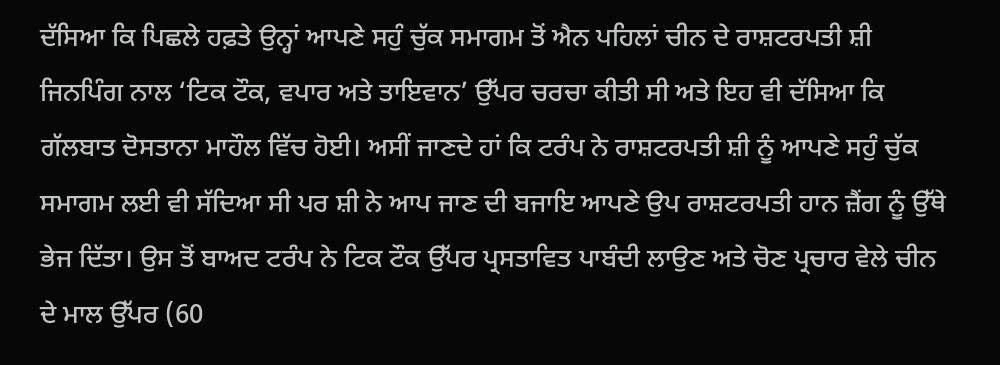ਦੱਸਿਆ ਕਿ ਪਿਛਲੇ ਹਫ਼ਤੇ ਉਨ੍ਹਾਂ ਆਪਣੇ ਸਹੁੰ ਚੁੱਕ ਸਮਾਗਮ ਤੋਂ ਐਨ ਪਹਿਲਾਂ ਚੀਨ ਦੇ ਰਾਸ਼ਟਰਪਤੀ ਸ਼ੀ ਜਿਨਪਿੰਗ ਨਾਲ ‘ਟਿਕ ਟੌਕ, ਵਪਾਰ ਅਤੇ ਤਾਇਵਾਨ’ ਉੱਪਰ ਚਰਚਾ ਕੀਤੀ ਸੀ ਅਤੇ ਇਹ ਵੀ ਦੱਸਿਆ ਕਿ ਗੱਲਬਾਤ ਦੋਸਤਾਨਾ ਮਾਹੌਲ ਵਿੱਚ ਹੋਈ। ਅਸੀਂ ਜਾਣਦੇ ਹਾਂ ਕਿ ਟਰੰਪ ਨੇ ਰਾਸ਼ਟਰਪਤੀ ਸ਼ੀ ਨੂੰ ਆਪਣੇ ਸਹੁੰ ਚੁੱਕ ਸਮਾਗਮ ਲਈ ਵੀ ਸੱਦਿਆ ਸੀ ਪਰ ਸ਼ੀ ਨੇ ਆਪ ਜਾਣ ਦੀ ਬਜਾਇ ਆਪਣੇ ਉਪ ਰਾਸ਼ਟਰਪਤੀ ਹਾਨ ਜ਼ੈਂਗ ਨੂੰ ਉੱਥੇ ਭੇਜ ਦਿੱਤਾ। ਉਸ ਤੋਂ ਬਾਅਦ ਟਰੰਪ ਨੇ ਟਿਕ ਟੌਕ ਉੱਪਰ ਪ੍ਰਸਤਾਵਿਤ ਪਾਬੰਦੀ ਲਾਉਣ ਅਤੇ ਚੋਣ ਪ੍ਰਚਾਰ ਵੇਲੇ ਚੀਨ ਦੇ ਮਾਲ ਉੱਪਰ (60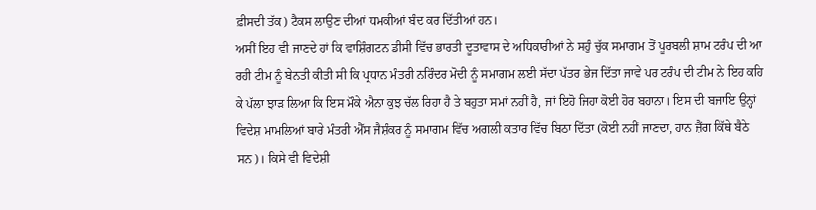ਫ਼ੀਸਦੀ ਤੱਕ) ਟੈਕਸ ਲਾਉਣ ਦੀਆਂ ਧਮਕੀਆਂ ਬੰਦ ਕਰ ਦਿੱਤੀਆਂ ਹਨ।
ਅਸੀਂ ਇਹ ਵੀ ਜਾਣਦੇ ਹਾਂ ਕਿ ਵਾਸ਼ਿੰਗਟਨ ਡੀਸੀ ਵਿੱਚ ਭਾਰਤੀ ਦੂਤਾਵਾਸ ਦੇ ਅਧਿਕਾਰੀਆਂ ਨੇ ਸਹੁੰ ਚੁੱਕ ਸਮਾਗਮ ਤੋਂ ਪੂਰਬਲੀ ਸ਼ਾਮ ਟਰੰਪ ਦੀ ਆ ਰਹੀ ਟੀਮ ਨੂੰ ਬੇਨਤੀ ਕੀਤੀ ਸੀ ਕਿ ਪ੍ਰਧਾਨ ਮੰਤਰੀ ਨਰਿੰਦਰ ਮੋਦੀ ਨੂੰ ਸਮਾਗਮ ਲਈ ਸੱਦਾ ਪੱਤਰ ਭੇਜ ਦਿੱਤਾ ਜਾਵੇ ਪਰ ਟਰੰਪ ਦੀ ਟੀਮ ਨੇ ਇਹ ਕਹਿ ਕੇ ਪੱਲਾ ਝਾੜ ਲਿਆ ਕਿ ਇਸ ਮੌਕੇ ਐਨਾ ਕੁਝ ਚੱਲ ਰਿਹਾ ਹੈ ਤੇ ਬਹੁਤਾ ਸਮਾਂ ਨਹੀਂ ਹੈ, ਜਾਂ ਇਹੋ ਜਿਹਾ ਕੋਈ ਹੋਰ ਬਹਾਨਾ। ਇਸ ਦੀ ਬਜਾਇ ਉਨ੍ਹਾਂ ਵਿਦੇਸ਼ ਮਾਮਲਿਆਂ ਬਾਰੇ ਮੰਤਰੀ ਐੱਸ ਜੈਸ਼ੰਕਰ ਨੂੰ ਸਮਾਗਮ ਵਿੱਚ ਅਗਲੀ ਕਤਾਰ ਵਿੱਚ ਬਿਠਾ ਦਿੱਤਾ (ਕੋਈ ਨਹੀਂ ਜਾਣਦਾ, ਹਾਨ ਜ਼ੈਂਗ ਕਿੱਥੇ ਬੈਠੇ ਸਨ)। ਕਿਸੇ ਵੀ ਵਿਦੇਸ਼ੀ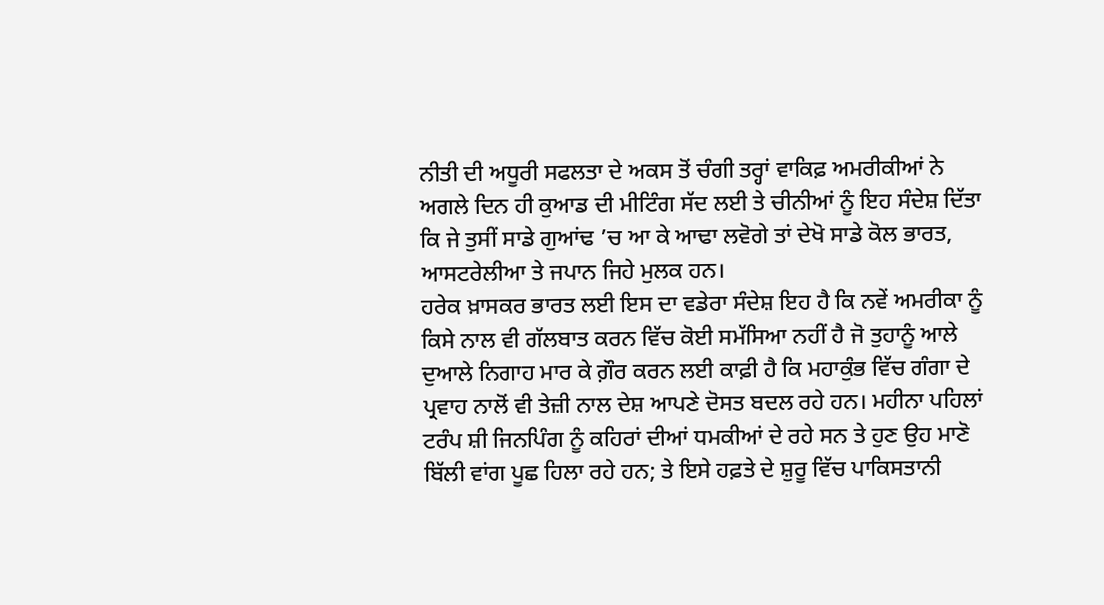ਨੀਤੀ ਦੀ ਅਧੂਰੀ ਸਫਲਤਾ ਦੇ ਅਕਸ ਤੋਂ ਚੰਗੀ ਤਰ੍ਹਾਂ ਵਾਕਿਫ਼ ਅਮਰੀਕੀਆਂ ਨੇ ਅਗਲੇ ਦਿਨ ਹੀ ਕੁਆਡ ਦੀ ਮੀਟਿੰਗ ਸੱਦ ਲਈ ਤੇ ਚੀਨੀਆਂ ਨੂੰ ਇਹ ਸੰਦੇਸ਼ ਦਿੱਤਾ ਕਿ ਜੇ ਤੁਸੀਂ ਸਾਡੇ ਗੁਆਂਢ ’ਚ ਆ ਕੇ ਆਢਾ ਲਵੋਗੇ ਤਾਂ ਦੇਖੋ ਸਾਡੇ ਕੋਲ ਭਾਰਤ, ਆਸਟਰੇਲੀਆ ਤੇ ਜਪਾਨ ਜਿਹੇ ਮੁਲਕ ਹਨ।
ਹਰੇਕ ਖ਼ਾਸਕਰ ਭਾਰਤ ਲਈ ਇਸ ਦਾ ਵਡੇਰਾ ਸੰਦੇਸ਼ ਇਹ ਹੈ ਕਿ ਨਵੇਂ ਅਮਰੀਕਾ ਨੂੰ ਕਿਸੇ ਨਾਲ ਵੀ ਗੱਲਬਾਤ ਕਰਨ ਵਿੱਚ ਕੋਈ ਸਮੱਸਿਆ ਨਹੀਂ ਹੈ ਜੋ ਤੁਹਾਨੂੰ ਆਲੇ ਦੁਆਲੇ ਨਿਗਾਹ ਮਾਰ ਕੇ ਗ਼ੌਰ ਕਰਨ ਲਈ ਕਾਫ਼ੀ ਹੈ ਕਿ ਮਹਾਕੁੰਭ ਵਿੱਚ ਗੰਗਾ ਦੇ ਪ੍ਰਵਾਹ ਨਾਲੋਂ ਵੀ ਤੇਜ਼ੀ ਨਾਲ ਦੇਸ਼ ਆਪਣੇ ਦੋਸਤ ਬਦਲ ਰਹੇ ਹਨ। ਮਹੀਨਾ ਪਹਿਲਾਂ ਟਰੰਪ ਸ਼ੀ ਜਿਨਪਿੰਗ ਨੂੰ ਕਹਿਰਾਂ ਦੀਆਂ ਧਮਕੀਆਂ ਦੇ ਰਹੇ ਸਨ ਤੇ ਹੁਣ ਉਹ ਮਾਣੋ ਬਿੱਲੀ ਵਾਂਗ ਪੂਛ ਹਿਲਾ ਰਹੇ ਹਨ; ਤੇ ਇਸੇ ਹਫ਼ਤੇ ਦੇ ਸ਼ੁਰੂ ਵਿੱਚ ਪਾਕਿਸਤਾਨੀ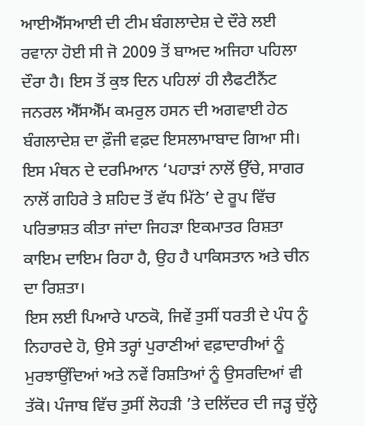ਆਈਐੱਸਆਈ ਦੀ ਟੀਮ ਬੰਗਲਾਦੇਸ਼ ਦੇ ਦੌਰੇ ਲਈ ਰਵਾਨਾ ਹੋਈ ਸੀ ਜੋ 2009 ਤੋਂ ਬਾਅਦ ਅਜਿਹਾ ਪਹਿਲਾ ਦੌਰਾ ਹੈ। ਇਸ ਤੋਂ ਕੁਝ ਦਿਨ ਪਹਿਲਾਂ ਹੀ ਲੈਫਟੀਨੈਂਟ ਜਨਰਲ ਐੱਸਐੱਮ ਕਮਰੁਲ ਹਸਨ ਦੀ ਅਗਵਾਈ ਹੇਠ ਬੰਗਲਾਦੇਸ਼ ਦਾ ਫ਼ੌਜੀ ਵਫ਼ਦ ਇਸਲਾਮਾਬਾਦ ਗਿਆ ਸੀ।
ਇਸ ਮੰਥਨ ਦੇ ਦਰਮਿਆਨ ‘ਪਹਾੜਾਂ ਨਾਲੋਂ ਉੱਚੇ, ਸਾਗਰ ਨਾਲੋਂ ਗਹਿਰੇ ਤੇ ਸ਼ਹਿਦ ਤੋਂ ਵੱਧ ਮਿੱਠੇ’ ਦੇ ਰੂਪ ਵਿੱਚ ਪਰਿਭਾਸ਼ਤ ਕੀਤਾ ਜਾਂਦਾ ਜਿਹੜਾ ਇਕਮਾਤਰ ਰਿਸ਼ਤਾ ਕਾਇਮ ਦਾਇਮ ਰਿਹਾ ਹੈ, ਉਹ ਹੈ ਪਾਕਿਸਤਾਨ ਅਤੇ ਚੀਨ ਦਾ ਰਿਸ਼ਤਾ।
ਇਸ ਲਈ ਪਿਆਰੇ ਪਾਠਕੋ, ਜਿਵੇਂ ਤੁਸੀਂ ਧਰਤੀ ਦੇ ਪੰਧ ਨੂੰ ਨਿਹਾਰਦੇ ਹੋ, ਉਸੇ ਤਰ੍ਹਾਂ ਪੁਰਾਣੀਆਂ ਵਫ਼ਾਦਾਰੀਆਂ ਨੂੰ ਮੁਰਝਾਉਂਦਿਆਂ ਅਤੇ ਨਵੇਂ ਰਿਸ਼ਤਿਆਂ ਨੂੰ ਉਸਰਦਿਆਂ ਵੀ ਤੱਕੋ। ਪੰਜਾਬ ਵਿੱਚ ਤੁਸੀਂ ਲੋਹੜੀ ’ਤੇ ਦਲਿੱਦਰ ਦੀ ਜੜ੍ਹ ਚੁੱਲ੍ਹੇ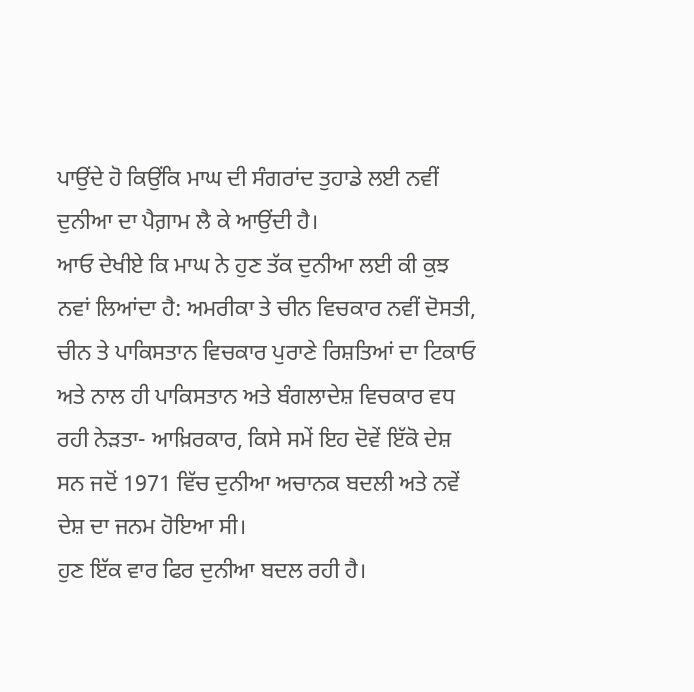ਪਾਉਂਦੇ ਹੋ ਕਿਉਂਕਿ ਮਾਘ ਦੀ ਸੰਗਰਾਂਦ ਤੁਹਾਡੇ ਲਈ ਨਵੀਂ ਦੁਨੀਆ ਦਾ ਪੈਗ਼ਾਮ ਲੈ ਕੇ ਆਉਂਦੀ ਹੈ।
ਆਓ ਦੇਖੀਏ ਕਿ ਮਾਘ ਨੇ ਹੁਣ ਤੱਕ ਦੁਨੀਆ ਲਈ ਕੀ ਕੁਝ ਨਵਾਂ ਲਿਆਂਦਾ ਹੈ: ਅਮਰੀਕਾ ਤੇ ਚੀਨ ਵਿਚਕਾਰ ਨਵੀਂ ਦੋਸਤੀ, ਚੀਨ ਤੇ ਪਾਕਿਸਤਾਨ ਵਿਚਕਾਰ ਪੁਰਾਣੇ ਰਿਸ਼ਤਿਆਂ ਦਾ ਟਿਕਾਓ ਅਤੇ ਨਾਲ ਹੀ ਪਾਕਿਸਤਾਨ ਅਤੇ ਬੰਗਲਾਦੇਸ਼ ਵਿਚਕਾਰ ਵਧ ਰਹੀ ਨੇੜਤਾ- ਆਖ਼ਿਰਕਾਰ, ਕਿਸੇ ਸਮੇਂ ਇਹ ਦੋਵੇਂ ਇੱਕੋ ਦੇਸ਼ ਸਨ ਜਦੋਂ 1971 ਵਿੱਚ ਦੁਨੀਆ ਅਚਾਨਕ ਬਦਲੀ ਅਤੇ ਨਵੇਂ ਦੇਸ਼ ਦਾ ਜਨਮ ਹੋਇਆ ਸੀ।
ਹੁਣ ਇੱਕ ਵਾਰ ਫਿਰ ਦੁਨੀਆ ਬਦਲ ਰਹੀ ਹੈ।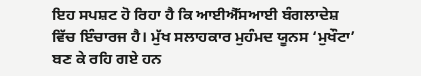ਇਹ ਸਪਸ਼ਟ ਹੋ ਰਿਹਾ ਹੈ ਕਿ ਆਈਐੱਸਆਈ ਬੰਗਲਾਦੇਸ਼ ਵਿੱਚ ਇੰਚਾਰਜ ਹੈ। ਮੁੱਖ ਸਲਾਹਕਾਰ ਮੁਹੰਮਦ ਯੂਨਸ ‘ਮੁਖੌਟਾ’ ਬਣ ਕੇ ਰਹਿ ਗਏ ਹਨ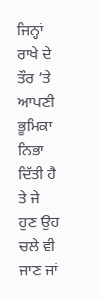ਜਿਨ੍ਹਾਂ ਰਾਖੇ ਦੇ ਤੌਰ ’ਤੇ ਆਪਣੀ ਭੂਮਿਕਾ ਨਿਭਾ ਦਿੱਤੀ ਹੈ ਤੇ ਜੇ ਹੁਣ ਉਹ ਚਲੇ ਵੀ ਜਾਣ ਜਾਂ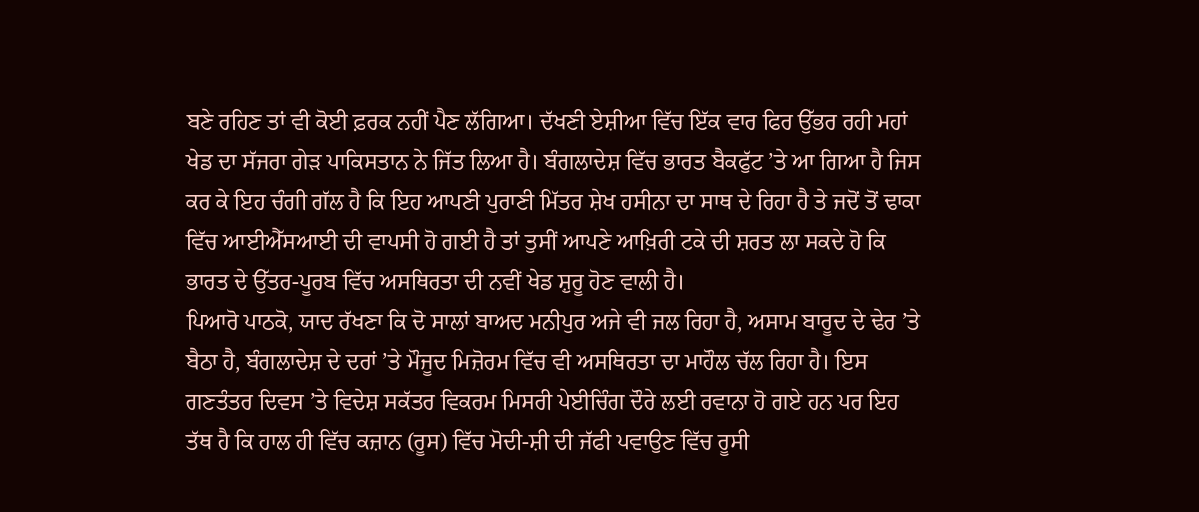ਬਣੇ ਰਹਿਣ ਤਾਂ ਵੀ ਕੋਈ ਫ਼ਰਕ ਨਹੀਂ ਪੈਣ ਲੱਗਿਆ। ਦੱਖਣੀ ਏਸ਼ੀਆ ਵਿੱਚ ਇੱਕ ਵਾਰ ਫਿਰ ਉੱਭਰ ਰਹੀ ਮਹਾਂ ਖੇਡ ਦਾ ਸੱਜਰਾ ਗੇੜ ਪਾਕਿਸਤਾਨ ਨੇ ਜਿੱਤ ਲਿਆ ਹੈ। ਬੰਗਲਾਦੇਸ਼ ਵਿੱਚ ਭਾਰਤ ਬੈਕਫੁੱਟ ’ਤੇ ਆ ਗਿਆ ਹੈ ਜਿਸ ਕਰ ਕੇ ਇਹ ਚੰਗੀ ਗੱਲ ਹੈ ਕਿ ਇਹ ਆਪਣੀ ਪੁਰਾਣੀ ਮਿੱਤਰ ਸ਼ੇਖ ਹਸੀਨਾ ਦਾ ਸਾਥ ਦੇ ਰਿਹਾ ਹੈ ਤੇ ਜਦੋਂ ਤੋਂ ਢਾਕਾ ਵਿੱਚ ਆਈਐੱਸਆਈ ਦੀ ਵਾਪਸੀ ਹੋ ਗਈ ਹੈ ਤਾਂ ਤੁਸੀਂ ਆਪਣੇ ਆਖ਼ਿਰੀ ਟਕੇ ਦੀ ਸ਼ਰਤ ਲਾ ਸਕਦੇ ਹੋ ਕਿ ਭਾਰਤ ਦੇ ਉੱਤਰ-ਪੂਰਬ ਵਿੱਚ ਅਸਥਿਰਤਾ ਦੀ ਨਵੀਂ ਖੇਡ ਸ਼ੁਰੂ ਹੋਣ ਵਾਲੀ ਹੈ।
ਪਿਆਰੋ ਪਾਠਕੋ, ਯਾਦ ਰੱਖਣਾ ਕਿ ਦੋ ਸਾਲਾਂ ਬਾਅਦ ਮਨੀਪੁਰ ਅਜੇ ਵੀ ਜਲ ਰਿਹਾ ਹੈ, ਅਸਾਮ ਬਾਰੂਦ ਦੇ ਢੇਰ ’ਤੇ ਬੈਠਾ ਹੈ, ਬੰਗਲਾਦੇਸ਼ ਦੇ ਦਰਾਂ ’ਤੇ ਮੌਜੂਦ ਮਿਜ਼ੋਰਮ ਵਿੱਚ ਵੀ ਅਸਥਿਰਤਾ ਦਾ ਮਾਹੌਲ ਚੱਲ ਰਿਹਾ ਹੈ। ਇਸ ਗਣਤੰਤਰ ਦਿਵਸ ’ਤੇ ਵਿਦੇਸ਼ ਸਕੱਤਰ ਵਿਕਰਮ ਮਿਸਰੀ ਪੇਈਚਿੰਗ ਦੌਰੇ ਲਈ ਰਵਾਨਾ ਹੋ ਗਏ ਹਨ ਪਰ ਇਹ ਤੱਥ ਹੈ ਕਿ ਹਾਲ ਹੀ ਵਿੱਚ ਕਜ਼ਾਨ (ਰੂਸ) ਵਿੱਚ ਮੋਦੀ-ਸ਼ੀ ਦੀ ਜੱਫੀ ਪਵਾਉਣ ਵਿੱਚ ਰੂਸੀ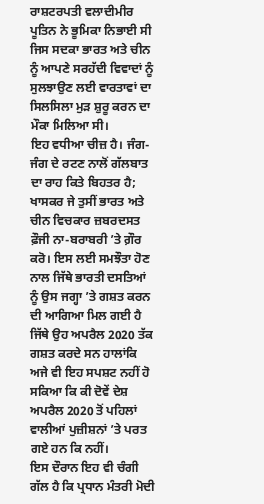ਰਾਸ਼ਟਰਪਤੀ ਵਲਾਦੀਮੀਰ ਪੂਤਿਨ ਨੇ ਭੂਮਿਕਾ ਨਿਭਾਈ ਸੀ ਜਿਸ ਸਦਕਾ ਭਾਰਤ ਅਤੇ ਚੀਨ ਨੂੰ ਆਪਣੇ ਸਰਹੱਦੀ ਵਿਵਾਦਾਂ ਨੂੰ ਸੁਲਝਾਉਣ ਲਈ ਵਾਰਤਾਵਾਂ ਦਾ ਸਿਲਸਿਲਾ ਮੁੜ ਸ਼ੁਰੂ ਕਰਨ ਦਾ ਮੌਕਾ ਮਿਲਿਆ ਸੀ।
ਇਹ ਵਧੀਆ ਚੀਜ਼ ਹੈ। ਜੰਗ-ਜੰਗ ਦੇ ਰਟਣ ਨਾਲੋਂ ਗੱਲਬਾਤ ਦਾ ਰਾਹ ਕਿਤੇ ਬਿਹਤਰ ਹੈ; ਖਾਸਕਰ ਜੇ ਤੁਸੀਂ ਭਾਰਤ ਅਤੇ ਚੀਨ ਵਿਚਕਾਰ ਜ਼ਬਰਦਸਤ ਫ਼ੌਜੀ ਨਾ-ਬਰਾਬਰੀ ’ਤੇ ਗ਼ੌਰ ਕਰੋ। ਇਸ ਲਈ ਸਮਝੌਤਾ ਹੋਣ ਨਾਲ ਜਿੱਥੇ ਭਾਰਤੀ ਦਸਤਿਆਂ ਨੂੰ ਉਸ ਜਗ੍ਹਾ ’ਤੇ ਗਸ਼ਤ ਕਰਨ ਦੀ ਆਗਿਆ ਮਿਲ ਗਈ ਹੈ ਜਿੱਥੇ ਉਹ ਅਪਰੈਲ 2020 ਤੱਕ ਗਸ਼ਤ ਕਰਦੇ ਸਨ ਹਾਲਾਂਕਿ ਅਜੇ ਵੀ ਇਹ ਸਪਸ਼ਟ ਨਹੀਂ ਹੋ ਸਕਿਆ ਕਿ ਕੀ ਦੋਵੇਂ ਦੇਸ਼ ਅਪਰੈਲ 2020 ਤੋਂ ਪਹਿਲਾਂ ਵਾਲੀਆਂ ਪੁਜ਼ੀਸ਼ਨਾਂ ’ਤੇ ਪਰਤ ਗਏ ਹਨ ਕਿ ਨਹੀਂ।
ਇਸ ਦੌਰਾਨ ਇਹ ਵੀ ਚੰਗੀ ਗੱਲ ਹੈ ਕਿ ਪ੍ਰਧਾਨ ਮੰਤਰੀ ਮੋਦੀ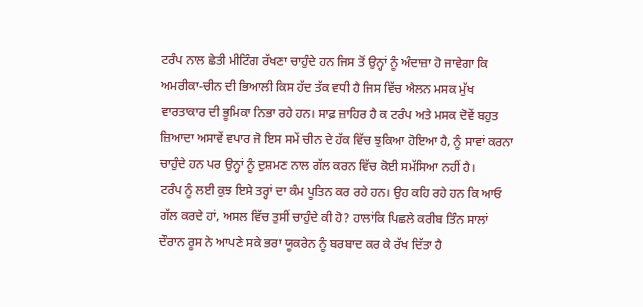ਟਰੰਪ ਨਾਲ ਛੇਤੀ ਮੀਟਿੰਗ ਰੱਖਣਾ ਚਾਹੁੰਦੇ ਹਨ ਜਿਸ ਤੋਂ ਉਨ੍ਹਾਂ ਨੂੰ ਅੰਦਾਜ਼ਾ ਹੋ ਜਾਵੇਗਾ ਕਿ ਅਮਰੀਕਾ-ਚੀਨ ਦੀ ਭਿਆਲੀ ਕਿਸ ਹੱਦ ਤੱਕ ਵਧੀ ਹੈ ਜਿਸ ਵਿੱਚ ਐਲਨ ਮਸਕ ਮੁੱਖ ਵਾਰਤਾਕਾਰ ਦੀ ਭੂਮਿਕਾ ਨਿਭਾ ਰਹੇ ਹਨ। ਸਾਫ਼ ਜ਼ਾਹਿਰ ਹੈ ਕ ਟਰੰਪ ਅਤੇ ਮਸਕ ਦੋਵੇਂ ਬਹੁਤ ਜ਼ਿਆਦਾ ਅਸਾਵੇਂ ਵਪਾਰ ਜੋ ਇਸ ਸਮੇਂ ਚੀਨ ਦੇ ਹੱਕ ਵਿੱਚ ਝੁਕਿਆ ਹੋਇਆ ਹੈ, ਨੂੰ ਸਾਵਾਂ ਕਰਨਾ ਚਾਹੁੰਦੇ ਹਨ ਪਰ ਉਨ੍ਹਾਂ ਨੂੰ ਦੁਸ਼ਮਣ ਨਾਲ ਗੱਲ ਕਰਨ ਵਿੱਚ ਕੋਈ ਸਮੱਸਿਆ ਨਹੀਂ ਹੈ।
ਟਰੰਪ ਨੂੰ ਲਈ ਕੁਝ ਇਸੇ ਤਰ੍ਹਾਂ ਦਾ ਕੰਮ ਪੂਤਿਨ ਕਰ ਰਹੇ ਹਨ। ਉਹ ਕਹਿ ਰਹੇ ਹਨ ਕਿ ਆਓ ਗੱਲ ਕਰਦੇ ਹਾਂ, ਅਸਲ ਵਿੱਚ ਤੁਸੀਂ ਚਾਹੁੰਦੇ ਕੀ ਹੋ? ਹਾਲਾਂਕਿ ਪਿਛਲੇ ਕਰੀਬ ਤਿੰਨ ਸਾਲਾਂ ਦੌਰਾਨ ਰੂਸ ਨੇ ਆਪਣੇ ਸਕੇ ਭਰਾ ਯੂਕਰੇਨ ਨੂੰ ਬਰਬਾਦ ਕਰ ਕੇ ਰੱਖ ਦਿੱਤਾ ਹੈ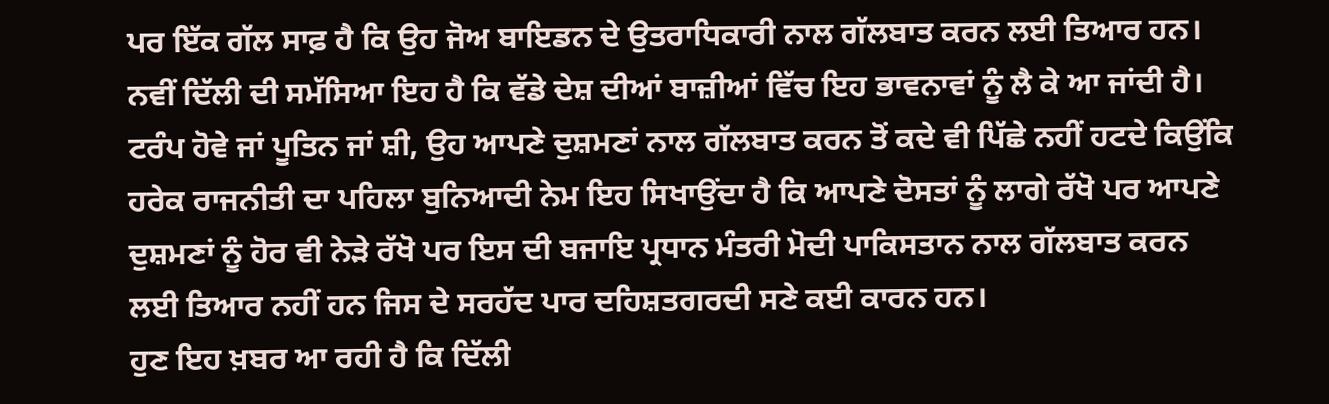ਪਰ ਇੱਕ ਗੱਲ ਸਾਫ਼ ਹੈ ਕਿ ਉਹ ਜੋਅ ਬਾਇਡਨ ਦੇ ਉਤਰਾਧਿਕਾਰੀ ਨਾਲ ਗੱਲਬਾਤ ਕਰਨ ਲਈ ਤਿਆਰ ਹਨ।
ਨਵੀਂ ਦਿੱਲੀ ਦੀ ਸਮੱਸਿਆ ਇਹ ਹੈ ਕਿ ਵੱਡੇ ਦੇਸ਼ ਦੀਆਂ ਬਾਜ਼ੀਆਂ ਵਿੱਚ ਇਹ ਭਾਵਨਾਵਾਂ ਨੂੰ ਲੈ ਕੇ ਆ ਜਾਂਦੀ ਹੈ। ਟਰੰਪ ਹੋਵੇ ਜਾਂ ਪੂਤਿਨ ਜਾਂ ਸ਼ੀ, ਉਹ ਆਪਣੇ ਦੁਸ਼ਮਣਾਂ ਨਾਲ ਗੱਲਬਾਤ ਕਰਨ ਤੋਂ ਕਦੇ ਵੀ ਪਿੱਛੇ ਨਹੀਂ ਹਟਦੇ ਕਿਉਂਕਿ ਹਰੇਕ ਰਾਜਨੀਤੀ ਦਾ ਪਹਿਲਾ ਬੁਨਿਆਦੀ ਨੇਮ ਇਹ ਸਿਖਾਉਂਦਾ ਹੈ ਕਿ ਆਪਣੇ ਦੋਸਤਾਂ ਨੂੰ ਲਾਗੇ ਰੱਖੋ ਪਰ ਆਪਣੇ ਦੁਸ਼ਮਣਾਂ ਨੂੰ ਹੋਰ ਵੀ ਨੇੜੇ ਰੱਖੋ ਪਰ ਇਸ ਦੀ ਬਜਾਇ ਪ੍ਰਧਾਨ ਮੰਤਰੀ ਮੋਦੀ ਪਾਕਿਸਤਾਨ ਨਾਲ ਗੱਲਬਾਤ ਕਰਨ ਲਈ ਤਿਆਰ ਨਹੀਂ ਹਨ ਜਿਸ ਦੇ ਸਰਹੱਦ ਪਾਰ ਦਹਿਸ਼ਤਗਰਦੀ ਸਣੇ ਕਈ ਕਾਰਨ ਹਨ।
ਹੁਣ ਇਹ ਖ਼ਬਰ ਆ ਰਹੀ ਹੈ ਕਿ ਦਿੱਲੀ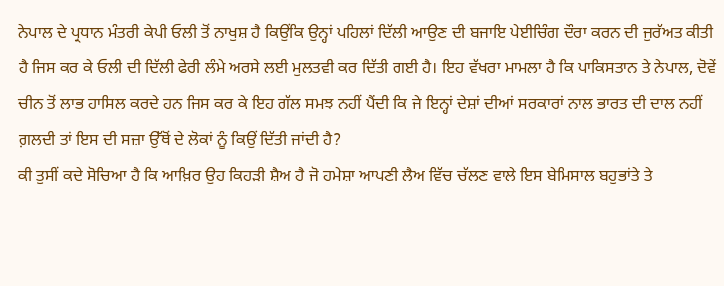ਨੇਪਾਲ ਦੇ ਪ੍ਰਧਾਨ ਮੰਤਰੀ ਕੇਪੀ ਓਲੀ ਤੋਂ ਨਾਖੁਸ਼ ਹੈ ਕਿਉਂਕਿ ਉਨ੍ਹਾਂ ਪਹਿਲਾਂ ਦਿੱਲੀ ਆਉਣ ਦੀ ਬਜਾਇ ਪੇਈਚਿੰਗ ਦੌਰਾ ਕਰਨ ਦੀ ਜੁਰੱਅਤ ਕੀਤੀ ਹੈ ਜਿਸ ਕਰ ਕੇ ਓਲੀ ਦੀ ਦਿੱਲੀ ਫੇਰੀ ਲੰਮੇ ਅਰਸੇ ਲਈ ਮੁਲਤਵੀ ਕਰ ਦਿੱਤੀ ਗਈ ਹੈ। ਇਹ ਵੱਖਰਾ ਮਾਮਲਾ ਹੈ ਕਿ ਪਾਕਿਸਤਾਨ ਤੇ ਨੇਪਾਲ, ਦੋਵੇਂ ਚੀਨ ਤੋਂ ਲਾਭ ਹਾਸਿਲ ਕਰਦੇ ਹਨ ਜਿਸ ਕਰ ਕੇ ਇਹ ਗੱਲ ਸਮਝ ਨਹੀਂ ਪੈਂਦੀ ਕਿ ਜੇ ਇਨ੍ਹਾਂ ਦੇਸ਼ਾਂ ਦੀਆਂ ਸਰਕਾਰਾਂ ਨਾਲ ਭਾਰਤ ਦੀ ਦਾਲ ਨਹੀਂ ਗ਼ਲਦੀ ਤਾਂ ਇਸ ਦੀ ਸਜ਼ਾ ਉੱਥੋਂ ਦੇ ਲੋਕਾਂ ਨੂੰ ਕਿਉਂ ਦਿੱਤੀ ਜਾਂਦੀ ਹੈ?
ਕੀ ਤੁਸੀਂ ਕਦੇ ਸੋਚਿਆ ਹੈ ਕਿ ਆਖ਼ਿਰ ਉਹ ਕਿਹੜੀ ਸ਼ੈਅ ਹੈ ਜੋ ਹਮੇਸ਼ਾ ਆਪਣੀ ਲੈਅ ਵਿੱਚ ਚੱਲਣ ਵਾਲੇ ਇਸ ਬੇਮਿਸਾਲ ਬਹੁਭਾਂਤੇ ਤੇ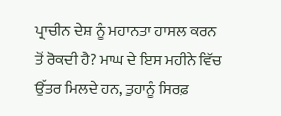ਪ੍ਰਾਚੀਨ ਦੇਸ਼ ਨੂੰ ਮਹਾਨਤਾ ਹਾਸਲ ਕਰਨ ਤੋਂ ਰੋਕਦੀ ਹੈ? ਮਾਘ ਦੇ ਇਸ ਮਹੀਨੇ ਵਿੱਚ ਉੱਤਰ ਮਿਲਦੇ ਹਨ, ਤੁਹਾਨੂੰ ਸਿਰਫ਼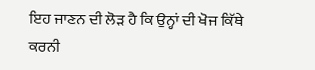ਇਹ ਜਾਣਨ ਦੀ ਲੋੜ ਹੈ ਕਿ ਉਨ੍ਹਾਂ ਦੀ ਖੋਜ ਕਿੱਥੇ ਕਰਨੀ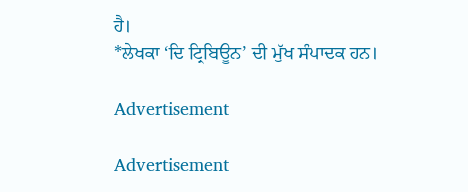ਹੈ।
*ਲੇਖਕਾ ‘ਦਿ ਟ੍ਰਿਬਿਊਨ’ ਦੀ ਮੁੱਖ ਸੰਪਾਦਕ ਹਨ।

Advertisement

Advertisement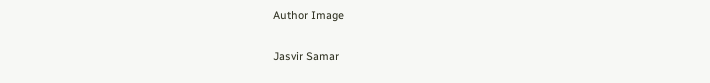Author Image

Jasvir Samar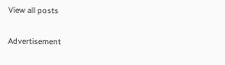View all posts

Advertisement